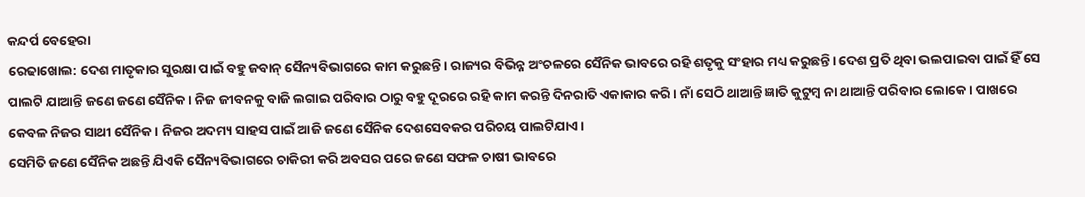କନ୍ଦର୍ପ ବେହେରା
ରେଢାଖୋଲ: ଦେଶ ମାତୃକାର ସୁରକ୍ଷା ପାଇଁ ବହୁ ଜବାନ୍ ସୈନ୍ୟବିଭାଗରେ କାମ କରୁଛନ୍ତି। ରାଜ୍ୟର ବିଭିନ୍ନ ଅଂଚଳରେ ସୈନିକ ଭାବରେ ରହି ଶତୃକୁ ସଂହାର ମଧ୍ୟ କରୁଛନ୍ତି। ଦେଶ ପ୍ରତି ଥିବା ଭଲପାଇବା ପାଇଁ ହିଁ ସେ ପାଲଟି ଯାଆନ୍ତି ଜଣେ ଜଣେ ସୈନିକ। ନିଜ ଜୀବନକୁ ବାଜି ଲଗାଇ ପରିବାର ଠାରୁ ବହୁ ଦୂରରେ ରହି କାମ କରନ୍ତି ଦିନରାତି ଏକାକାର କରି। ନାଁ ସେଠି ଥାଆନ୍ତି ଜ୍ଞାତି କୁଟୁମ୍ବ ନା ଥାଆନ୍ତି ପରିବାର ଲୋକେ। ପାଖରେ କେବଳ ନିଜର ସାଥୀ ସୈନିକ। ନିଜର ଅଦମ୍ୟ ସାହସ ପାଇଁ ଆଜି ଜଣେ ସୈନିକ ଦେଶସେବକର ପରିଚୟ ପାଲଟିଯାଏ।
ସେମିତି ଜଣେ ସୈନିକ ଅଛନ୍ତି ଯିଏକି ସୈନ୍ୟବିଭାଗରେ ଚାକିରୀ କରି ଅବସର ପରେ ଜଣେ ସଫଳ ଚାଷୀ ଭାବରେ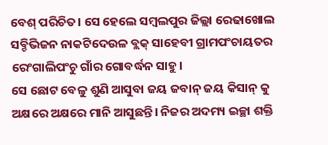ବେଶ୍ ପରିଚିତ। ସେ ହେଲେ ସମ୍ବଲପୁର ଜିଲ୍ଲା ରେଢାଖୋଲ ସବ୍ଡିଭିଜନ ନାକଟିଦେଉଳ ବ୍ଲକ୍ ସାହେବୀ ଗ୍ରାମପଂଚାୟତର ରେଂଗାଲିପଂଚୁ ଗାଁର ଗୋବର୍ଦ୍ଧନ ସାହୁ।
ସେ ଛୋଟ ବେଳୁ ଶୁଣି ଆସୁବା ଜୟ ଜବାନ୍ ଜୟ କିସାନ୍ କୁ ଅକ୍ଷରେ ଅକ୍ଷରେ ମାନି ଆସୁଛନ୍ତି। ନିଜର ଅଦମ୍ୟ ଇଚ୍ଛା ଶକ୍ତି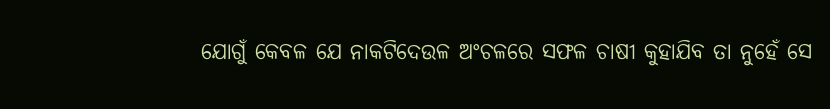ଯୋଗୁଁ କେବଳ ଯେ ନାକଟିଦେଉଳ ଅଂଚଳରେ ସଫଳ ଚାଷୀ କୁହାଯିବ ତା ନୁହେଁ ସେ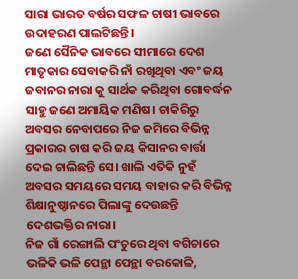ସାରା ଭାରତ ବର୍ଷର ସଫଳ ଚାଷୀ ଭାବରେ ଉଦାହରଣ ପାଲଟିଛନ୍ତି।
ଜଣେ ସୈନିକ ଭାବରେ ସୀମାରେ ଦେଶ ମାତୃକାର ସେବାକରି ନାଁ ରଖିଥିବା ଏବଂ ଜୟ ଜବାନର ନାରା କୁ ସାର୍ଥକ କରିଥିବା ଗୋବର୍ଦ୍ଧନ ସାହୁ ଜଣେ ଅମାୟିକ ମଣିଷ। ଚାକିରିରୁ ଅବସର ନେବାପରେ ନିଜ ଜମିରେ ବିଭିନ୍ନ ପ୍ରକାରର ଚାଷ କରି ଜୟ କିସାନର ବାର୍ତ୍ତା ଦେଇ ଚାଲିଛନ୍ତି ସେ। ଖାଲି ଏତିକି ନୁହଁ ଅବସର ସମୟରେ ସମୟ ବାହାର କରି ବିଭିନ୍ନ ଶିକ୍ଷାନୁଷ୍ଠାନରେ ପିଲାଙ୍କୁ ଦେଉଛନ୍ତି ଦେଶଭକ୍ତିର ନାରା।
ନିଜ ଗାଁ ରେଙ୍ଗାଲି ପଂଚୁରେ ଥିବା ବଗିଚାରେ ଭଳିକି ଭଳି ପେନ୍ଥା ପେନ୍ଥା ବରକୋଳି,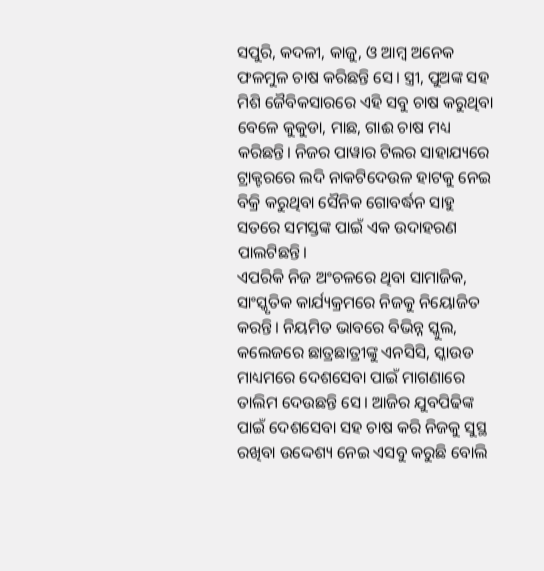ସପୁରି, କଦଳୀ, କାଜୁ, ଓ ଆମ୍ବ ଅନେକ ଫଳମୁଳ ଚାଷ କରିଛନ୍ତି ସେ। ସ୍ତ୍ରୀ, ପୁଅଙ୍କ ସହ ମିଶି ଜୈବିକସାରରେ ଏହି ସବୁ ଚାଷ କରୁଥିବା ବେଳେ କୁକୁଡା, ମାଛ, ଗାଈ ଚାଷ ମଧ୍ୟ କରିଛନ୍ତି। ନିଜର ପାୱାର ଟିଲର ସାହାଯ୍ୟରେ ଟ୍ରାକ୍ଟରରେ ଲଦି ନାକଟିଦେଉଳ ହାଟକୁ ନେଇ ବିକ୍ରି କରୁଥିବା ସୈନିକ ଗୋବର୍ଦ୍ଧନ ସାହୁ ସତରେ ସମସ୍ତଙ୍କ ପାଇଁ ଏକ ଉଦାହରଣ ପାଲଟିଛନ୍ତି।
ଏପରିକି ନିଜ ଅଂଚଳରେ ଥିବା ସାମାଜିକ, ସାଂସ୍କୃତିକ କାର୍ଯ୍ୟକ୍ରମରେ ନିଜକୁ ନିୟୋଜିତ କରନ୍ତି। ନିୟମିତ ଭାବରେ ବିଭିନ୍ନ ସ୍କୁଲ, କଲେଜରେ ଛାତ୍ରଛାତ୍ରୀଙ୍କୁ ଏନସିସି, ସ୍କାଉଡ ମାଧ୍ୟମରେ ଦେଶସେବା ପାଇଁ ମାଗଣାରେ ତାଲିମ ଦେଉଛନ୍ତି ସେ। ଆଜିର ଯୁବପିଢିଙ୍କ ପାଇଁ ଦେଶସେବା ସହ ଚାଷ କରି ନିଜକୁ ସୁସ୍ଥ ରଖିବା ଉଦ୍ଦେଶ୍ୟ ନେଇ ଏସବୁ କରୁଛି ବୋଲି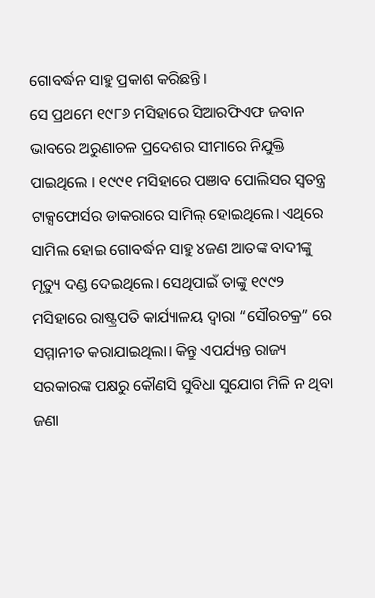ଗୋବର୍ଦ୍ଧନ ସାହୁ ପ୍ରକାଶ କରିଛନ୍ତି।
ସେ ପ୍ରଥମେ ୧୯୮୬ ମସିହାରେ ସିଆରଫିଏଫ ଜବାନ ଭାବରେ ଅରୁଣାଚଳ ପ୍ରଦେଶର ସୀମାରେ ନିଯୁକ୍ତି ପାଇଥିଲେ । ୧୯୯୧ ମସିହାରେ ପଞାବ ପୋଲିସର ସ୍ୱତନ୍ତ୍ର ଟାକ୍ସଫୋର୍ସର ଡାକରାରେ ସାମିଲ୍ ହୋଇଥିଲେ। ଏଥିରେ ସାମିଲ ହୋଇ ଗୋବର୍ଦ୍ଧନ ସାହୁ ୪ଜଣ ଆତଙ୍କ ବାଦୀଙ୍କୁ ମୃତ୍ୟୁ ଦଣ୍ଡ ଦେଇଥିଲେ। ସେଥିପାଇଁ ତାଙ୍କୁ ୧୯୯୨ ମସିହାରେ ରାଷ୍ଟ୍ରପତି କାର୍ଯ୍ୟାଳୟ ଦ୍ୱାରା “ସୌରଚକ୍ର” ରେ ସମ୍ମାନୀତ କରାଯାଇଥିଲା। କିନ୍ତୁ ଏପର୍ଯ୍ୟନ୍ତ ରାଜ୍ୟ ସରକାରଙ୍କ ପକ୍ଷରୁ କୌଣସି ସୁବିଧା ସୁଯୋଗ ମିଳି ନ ଥିବା ଜଣା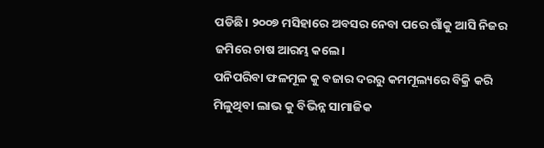ପଡିଛି। ୨୦୦୭ ମସିହାରେ ଅବସର ନେବା ପରେ ଗାଁକୁ ଆସି ନିଜର ଜମିରେ ଚାଷ ଆରମ୍ଭ କଲେ।
ପନିପରିବା ଫଳମୂଳ କୁ ବଜାର ଦରରୁ କମମୂଲ୍ୟରେ ବିକ୍ରି କରି ମିଳୁଥିବା ଲାଭ କୁ ବିଭିନ୍ନ ସାମାଜିକ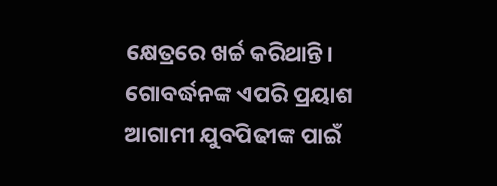କ୍ଷେତ୍ରରେ ଖର୍ଚ୍ଚ କରିଥାନ୍ତି। ଗୋବର୍ଦ୍ଧନଙ୍କ ଏପରି ପ୍ରୟାଶ ଆଗାମୀ ଯୁବପିଢୀଙ୍କ ପାଇଁ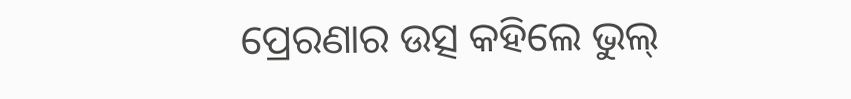ପ୍ରେରଣାର ଉତ୍ସ କହିଲେ ଭୁଲ୍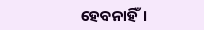ହେବନାହିଁ।